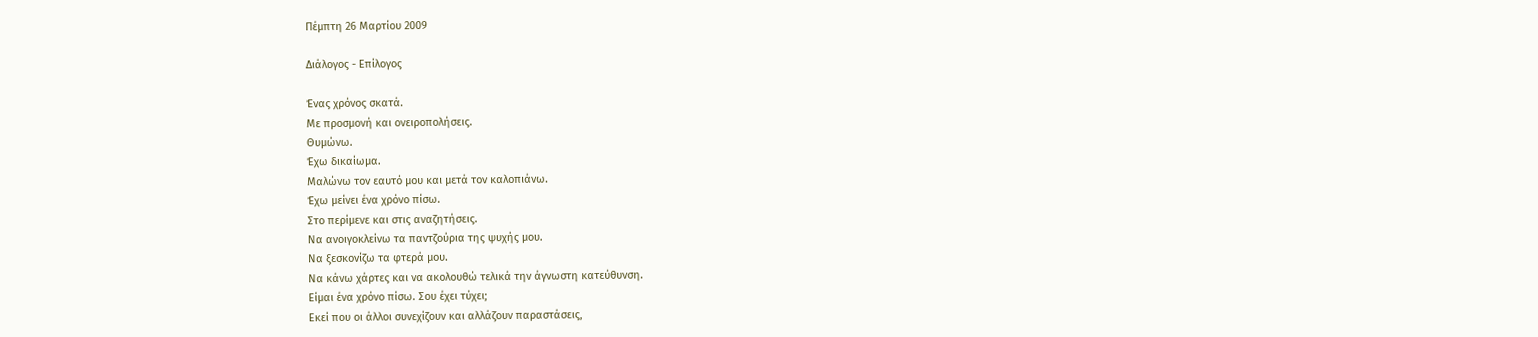Πέμπτη 26 Μαρτίου 2009

Διάλογος - Επίλογος

Ένας χρόνος σκατά.
Με προσμονή και ονειροπολήσεις.
Θυμώνω.
Έχω δικαίωμα.
Μαλώνω τον εαυτό μου και μετά τον καλοπιάνω.
Έχω μείνει ένα χρόνο πίσω.
Στο περίμενε και στις αναζητήσεις.
Να ανοιγοκλείνω τα παντζούρια της ψυχής μου.
Να ξεσκονίζω τα φτερά μου.
Να κάνω χάρτες και να ακολουθώ τελικά την άγνωστη κατεύθυνση.
Είμαι ένα χρόνο πίσω. Σου έχει τύχει;
Εκεί που οι άλλοι συνεχίζουν και αλλάζουν παραστάσεις,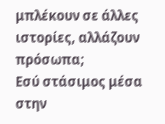μπλέκουν σε άλλες ιστορίες, αλλάζουν πρόσωπα;
Εσύ στάσιμος μέσα στην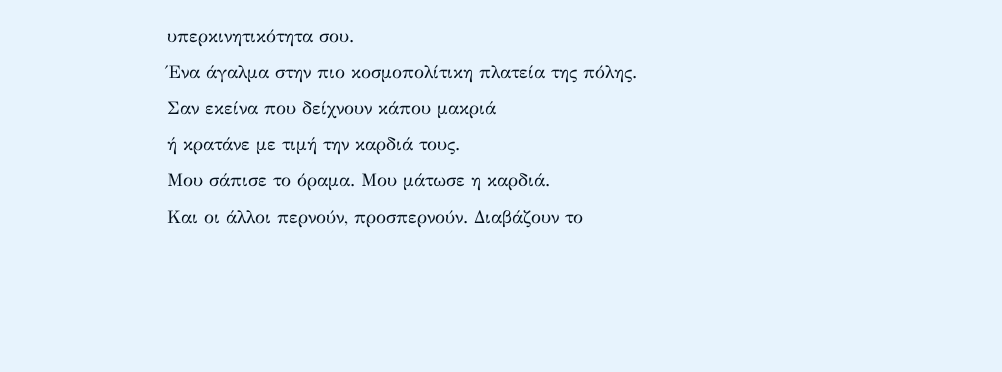υπερκινητικότητα σου.
Ένα άγαλμα στην πιο κοσμοπολίτικη πλατεία της πόλης.
Σαν εκείνα που δείχνουν κάπου μακριά
ή κρατάνε με τιμή την καρδιά τους.
Μου σάπισε το όραμα. Μου μάτωσε η καρδιά.
Και οι άλλοι περνούν, προσπερνούν. Διαβάζουν το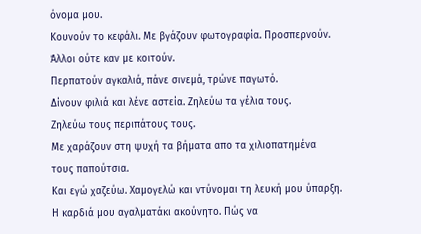όνομα μου.
Κουνούν το κεφάλι. Με βγάζουν φωτογραφία. Προσπερνούν.
Άλλοι ούτε καν με κοιτούν.
Περπατούν αγκαλιά, πάνε σινεμά, τρώνε παγωτό.
Δίνουν φιλιά και λένε αστεία. Ζηλεύω τα γέλια τους.
Ζηλεύω τους περιπάτους τους.
Με χαράζουν στη ψυχή τα βήματα απο τα χιλιοπατημένα
τους παπούτσια.
Και εγώ χαζεύω. Χαμογελώ και ντύνομαι τη λευκή μου ύπαρξη.
Η καρδιά μου αγαλματάκι ακούνητο. Πώς να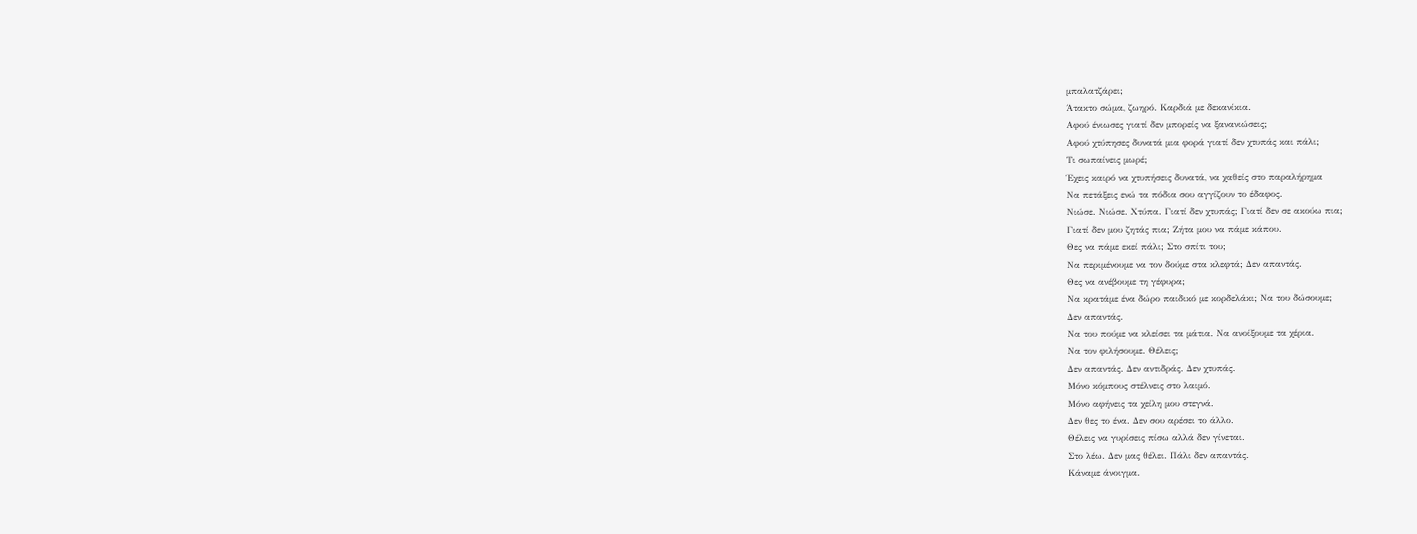μπαλατζάρει;
Άτακτο σώμα, ζωηρό. Καρδιά με δεκανίκια.
Αφού ένιωσες γιατί δεν μπορείς να ξανανιώσεις;
Αφού χτύπησες δυνατά μια φορά γιατί δεν χτυπάς και πάλι;
Τι σωπαίνεις μωρέ;
Έχεις καιρό να χτυπήσεις δυνατά, να χαθείς στο παραλήρημα
Να πετάξεις ενώ τα πόδια σου αγγίζουν το έδαφος.
Νιώσε. Νιώσε. Χτύπα. Γιατί δεν χτυπάς; Γιατί δεν σε ακούω πια;
Γιατί δεν μου ζητάς πια; Ζήτα μου να πάμε κάπου.
Θες να πάμε εκεί πάλι; Στο σπίτι του;
Να περιμένουμε να τον δούμε στα κλεφτά; Δεν απαντάς.
Θες να ανέβουμε τη γέφυρα;
Να κρατάμε ένα δώρο παιδικό με κορδελάκι; Να του δώσουμε;
Δεν απαντάς.
Να του πούμε να κλείσει τα μάτια. Να ανοίξουμε τα χέρια.
Να τον φιλήσουμε. Θέλεις;
Δεν απαντάς. Δεν αντιδράς. Δεν χτυπάς.
Μόνο κόμπους στέλνεις στο λαιμό.
Μόνο αφήνεις τα χείλη μου στεγνά.
Δεν θες το ένα. Δεν σου αρέσει το άλλο.
Θέλεις να γυρίσεις πίσω αλλά δεν γίνεται.
Στο λέω. Δεν μας θέλει. Πάλι δεν απαντάς.
Κάναμε άνοιγμα.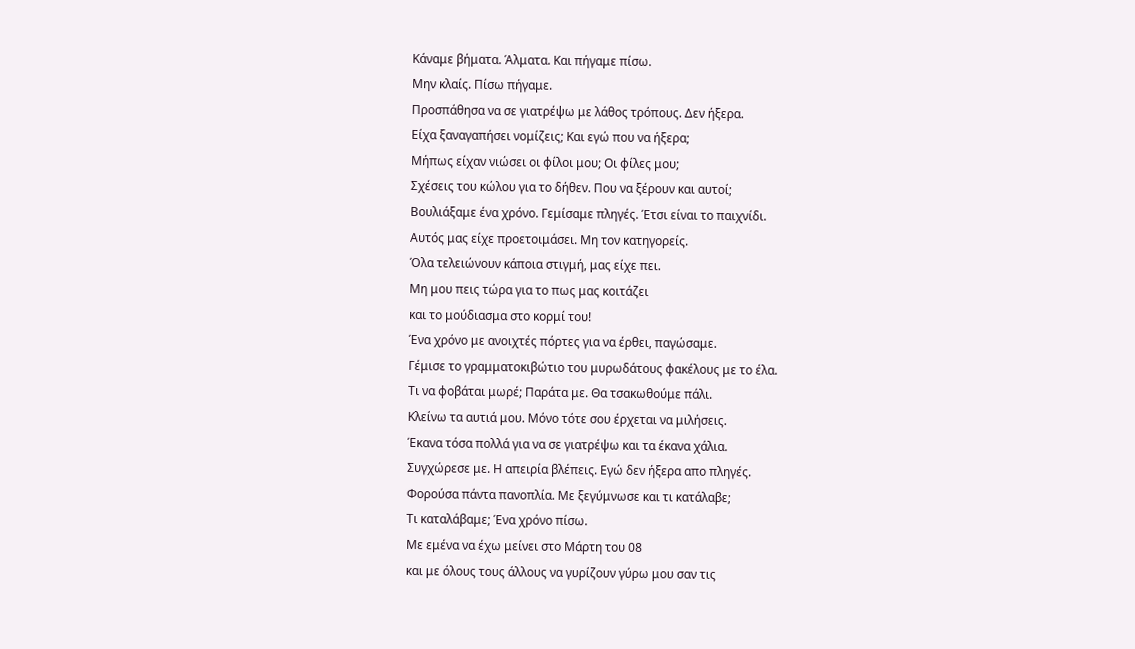Κάναμε βήματα. Άλματα. Και πήγαμε πίσω.
Μην κλαίς. Πίσω πήγαμε.
Προσπάθησα να σε γιατρέψω με λάθος τρόπους. Δεν ήξερα.
Είχα ξαναγαπήσει νομίζεις; Και εγώ που να ήξερα;
Μήπως είχαν νιώσει οι φίλοι μου; Οι φίλες μου;
Σχέσεις του κώλου για το δήθεν. Που να ξέρουν και αυτοί;
Βουλιάξαμε ένα χρόνο. Γεμίσαμε πληγές. Έτσι είναι το παιχνίδι.
Αυτός μας είχε προετοιμάσει. Μη τον κατηγορείς.
Όλα τελειώνουν κάποια στιγμή, μας είχε πει.
Μη μου πεις τώρα για το πως μας κοιτάζει
και το μούδιασμα στο κορμί του!
Ένα χρόνο με ανοιχτές πόρτες για να έρθει, παγώσαμε.
Γέμισε το γραμματοκιβώτιο του μυρωδάτους φακέλους με το έλα.
Τι να φοβάται μωρέ; Παράτα με. Θα τσακωθούμε πάλι.
Κλείνω τα αυτιά μου. Μόνο τότε σου έρχεται να μιλήσεις.
Έκανα τόσα πολλά για να σε γιατρέψω και τα έκανα χάλια.
Συγχώρεσε με. Η απειρία βλέπεις. Εγώ δεν ήξερα απο πληγές.
Φορούσα πάντα πανοπλία. Με ξεγύμνωσε και τι κατάλαβε;
Τι καταλάβαμε; Ένα χρόνο πίσω.
Με εμένα να έχω μείνει στο Μάρτη του 08
και με όλους τους άλλους να γυρίζουν γύρω μου σαν τις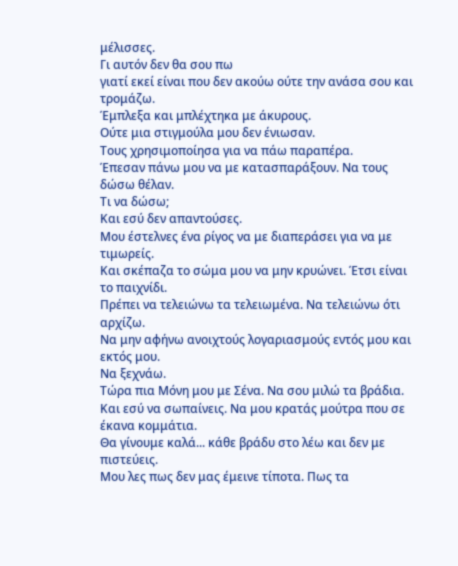μέλισσες.
Γι αυτόν δεν θα σου πω
γιατί εκεί είναι που δεν ακούω ούτε την ανάσα σου και τρομάζω.
Έμπλεξα και μπλέχτηκα με άκυρους.
Ούτε μια στιγμούλα μου δεν ένιωσαν.
Τους χρησιμοποίησα για να πάω παραπέρα.
Έπεσαν πάνω μου να με κατασπαράξουν. Να τους δώσω θέλαν.
Τι να δώσω;
Και εσύ δεν απαντούσες.
Μου έστελνες ένα ρίγος να με διαπεράσει για να με τιμωρείς.
Και σκέπαζα το σώμα μου να μην κρυώνει. Έτσι είναι το παιχνίδι.
Πρέπει να τελειώνω τα τελειωμένα. Να τελειώνω ότι αρχίζω.
Να μην αφήνω ανοιχτούς λογαριασμούς εντός μου και εκτός μου.
Να ξεχνάω.
Τώρα πια Μόνη μου με Σένα. Να σου μιλώ τα βράδια.
Και εσύ να σωπαίνεις. Να μου κρατάς μούτρα που σε έκανα κομμάτια.
Θα γίνουμε καλά... κάθε βράδυ στο λέω και δεν με πιστεύεις.
Μου λες πως δεν μας έμεινε τίποτα. Πως τα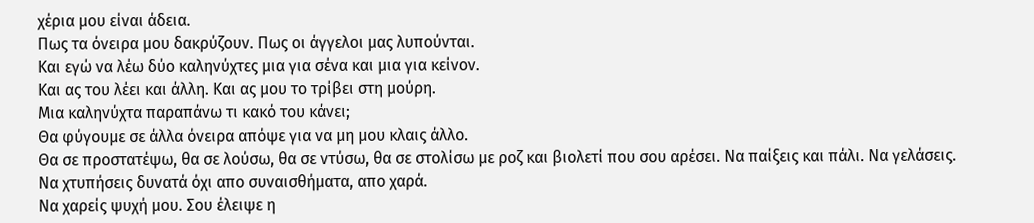χέρια μου είναι άδεια.
Πως τα όνειρα μου δακρύζουν. Πως οι άγγελοι μας λυπούνται.
Και εγώ να λέω δύο καληνύχτες μια για σένα και μια για κείνον.
Και ας του λέει και άλλη. Και ας μου το τρίβει στη μούρη.
Μια καληνύχτα παραπάνω τι κακό του κάνει;
Θα φύγουμε σε άλλα όνειρα απόψε για να μη μου κλαις άλλο.
Θα σε προστατέψω, θα σε λούσω, θα σε ντύσω, θα σε στολίσω με ροζ και βιολετί που σου αρέσει. Να παίξεις και πάλι. Να γελάσεις.
Να χτυπήσεις δυνατά όχι απο συναισθήματα, απο χαρά.
Να χαρείς ψυχή μου. Σου έλειψε η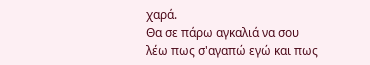χαρά.
Θα σε πάρω αγκαλιά να σου λέω πως σ'αγαπώ εγώ και πως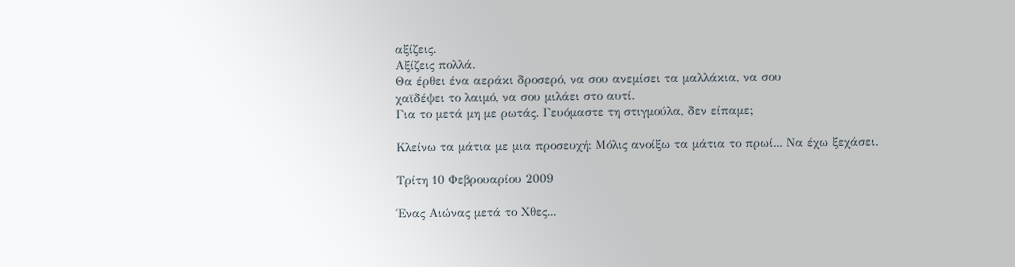αξίζεις.
Αξίζεις πολλά.
Θα έρθει ένα αεράκι δροσερό, να σου ανεμίσει τα μαλλάκια, να σου
χαϊδέψει το λαιμό, να σου μιλάει στο αυτί.
Για το μετά μη με ρωτάς. Γευόμαστε τη στιγμούλα, δεν είπαμε;

Κλείνω τα μάτια με μια προσευχή: Μόλις ανοίξω τα μάτια το πρωί... Να έχω ξεχάσει.

Τρίτη 10 Φεβρουαρίου 2009

Ένας Αιώνας μετά το Χθες...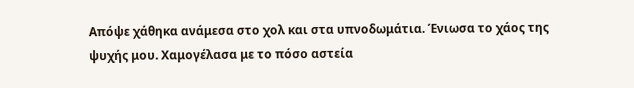Απόψε χάθηκα ανάμεσα στο χολ και στα υπνοδωμάτια. Ένιωσα το χάος της ψυχής μου. Χαμογέλασα με το πόσο αστεία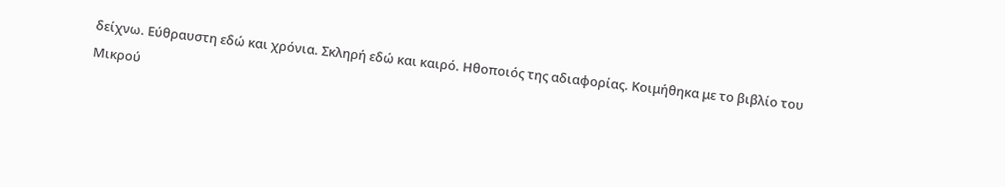δείχνω. Εύθραυστη εδώ και χρόνια. Σκληρή εδώ και καιρό. Ηθοποιός της αδιαφορίας. Κοιμήθηκα με το βιβλίο του Μικρού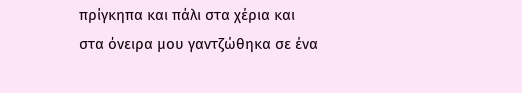πρίγκηπα και πάλι στα χέρια και στα όνειρα μου γαντζώθηκα σε ένα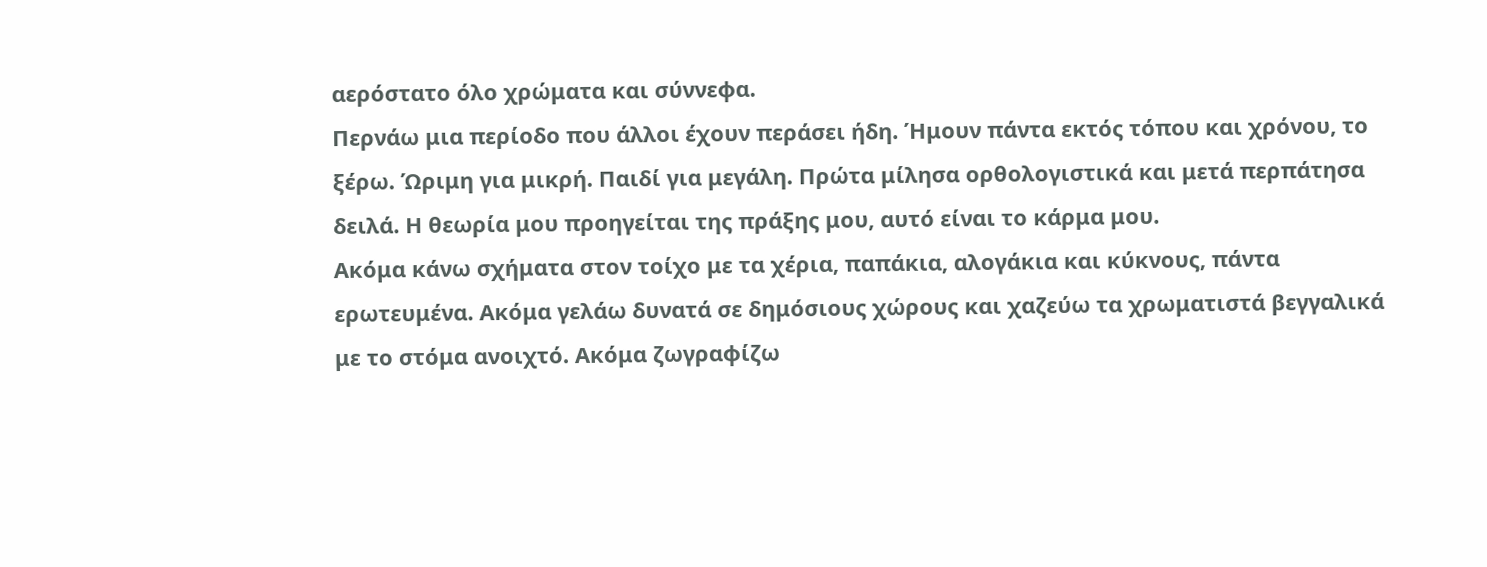αερόστατο όλο χρώματα και σύννεφα.
Περνάω μια περίοδο που άλλοι έχουν περάσει ήδη. Ήμουν πάντα εκτός τόπου και χρόνου, το ξέρω. Ώριμη για μικρή. Παιδί για μεγάλη. Πρώτα μίλησα ορθολογιστικά και μετά περπάτησα δειλά. Η θεωρία μου προηγείται της πράξης μου, αυτό είναι το κάρμα μου.
Ακόμα κάνω σχήματα στον τοίχο με τα χέρια, παπάκια, αλογάκια και κύκνους, πάντα ερωτευμένα. Ακόμα γελάω δυνατά σε δημόσιους χώρους και χαζεύω τα χρωματιστά βεγγαλικά με το στόμα ανοιχτό. Ακόμα ζωγραφίζω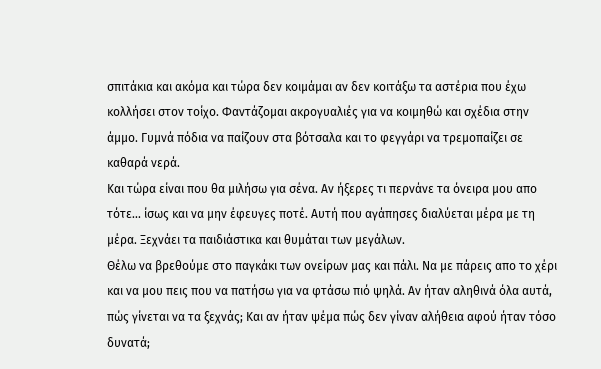σπιτάκια και ακόμα και τώρα δεν κοιμάμαι αν δεν κοιτάξω τα αστέρια που έχω κολλήσει στον τοίχο. Φαντάζομαι ακρογυαλιές για να κοιμηθώ και σχέδια στην άμμο. Γυμνά πόδια να παίζουν στα βότσαλα και το φεγγάρι να τρεμοπαίζει σε καθαρά νερά.
Και τώρα είναι που θα μιλήσω για σένα. Αν ήξερες τι περνάνε τα όνειρα μου απο τότε... ίσως και να μην έφευγες ποτέ. Αυτή που αγάπησες διαλύεται μέρα με τη μέρα. Ξεχνάει τα παιδιάστικα και θυμάται των μεγάλων.
Θέλω να βρεθούμε στο παγκάκι των ονείρων μας και πάλι. Να με πάρεις απο το χέρι και να μου πεις που να πατήσω για να φτάσω πιό ψηλά. Αν ήταν αληθινά όλα αυτά, πώς γίνεται να τα ξεχνάς; Και αν ήταν ψέμα πώς δεν γίναν αλήθεια αφού ήταν τόσο δυνατά;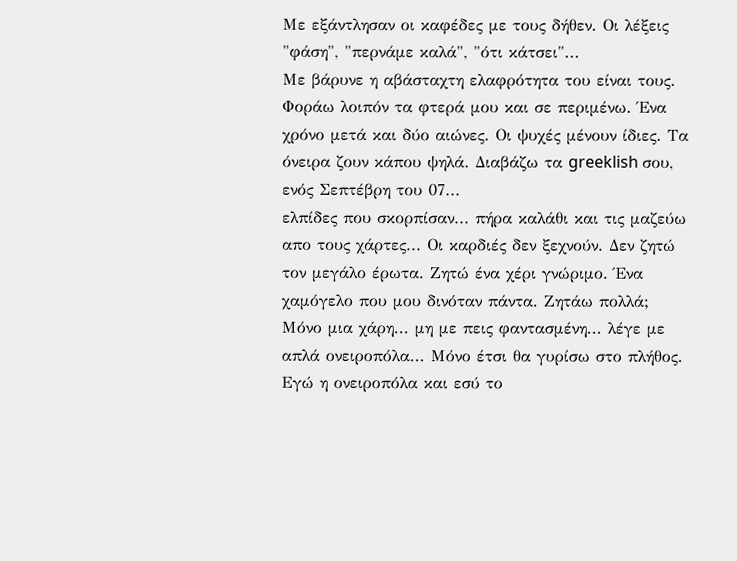Με εξάντλησαν οι καφέδες με τους δήθεν. Οι λέξεις "φάση", "περνάμε καλά", "ότι κάτσει"...
Με βάρυνε η αβάσταχτη ελαφρότητα του είναι τους.
Φοράω λοιπόν τα φτερά μου και σε περιμένω. Ένα χρόνο μετά και δύο αιώνες. Οι ψυχές μένουν ίδιες. Τα όνειρα ζουν κάπου ψηλά. Διαβάζω τα greeklish σου, ενός Σεπτέβρη του 07...
ελπίδες που σκορπίσαν... πήρα καλάθι και τις μαζεύω απο τους χάρτες... Οι καρδιές δεν ξεχνούν. Δεν ζητώ τον μεγάλο έρωτα. Ζητώ ένα χέρι γνώριμο. Ένα χαμόγελο που μου δινόταν πάντα. Ζητάω πολλά;
Μόνο μια χάρη... μη με πεις φαντασμένη... λέγε με απλά ονειροπόλα... Μόνο έτσι θα γυρίσω στο πλήθος. Εγώ η ονειροπόλα και εσύ το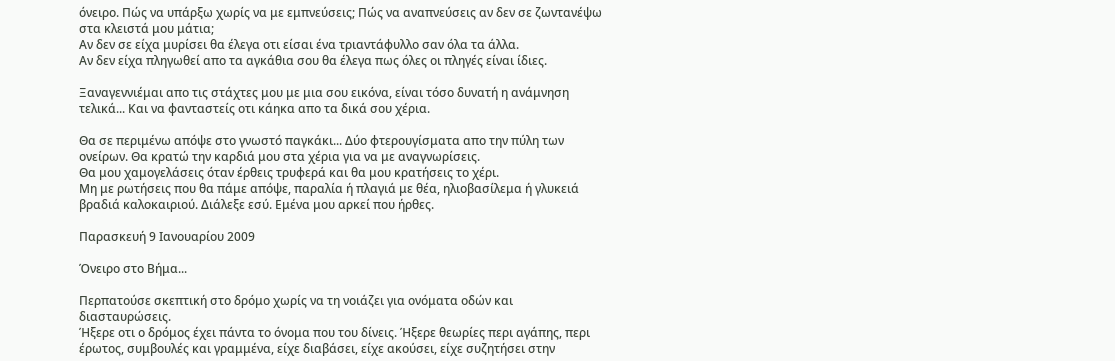όνειρο. Πώς να υπάρξω χωρίς να με εμπνεύσεις; Πώς να αναπνεύσεις αν δεν σε ζωντανέψω στα κλειστά μου μάτια;
Αν δεν σε είχα μυρίσει θα έλεγα οτι είσαι ένα τριαντάφυλλο σαν όλα τα άλλα.
Αν δεν είχα πληγωθεί απο τα αγκάθια σου θα έλεγα πως όλες οι πληγές είναι ίδιες.

Ξαναγεννιέμαι απο τις στάχτες μου με μια σου εικόνα, είναι τόσο δυνατή η ανάμνηση τελικά... Και να φανταστείς οτι κάηκα απο τα δικά σου χέρια.

Θα σε περιμένω απόψε στο γνωστό παγκάκι... Δύο φτερουγίσματα απο την πύλη των ονείρων. Θα κρατώ την καρδιά μου στα χέρια για να με αναγνωρίσεις.
Θα μου χαμογελάσεις όταν έρθεις τρυφερά και θα μου κρατήσεις το χέρι.
Μη με ρωτήσεις που θα πάμε απόψε, παραλία ή πλαγιά με θέα, ηλιοβασίλεμα ή γλυκειά βραδιά καλοκαιριού. Διάλεξε εσύ. Εμένα μου αρκεί που ήρθες.

Παρασκευή 9 Ιανουαρίου 2009

Όνειρο στο Βήμα...

Περπατούσε σκεπτική στο δρόμο χωρίς να τη νοιάζει για ονόματα οδών και διασταυρώσεις.
Ήξερε οτι ο δρόμος έχει πάντα το όνομα που του δίνεις. Ήξερε θεωρίες περι αγάπης, περι έρωτος, συμβουλές και γραμμένα, είχε διαβάσει, είχε ακούσει, είχε συζητήσει στην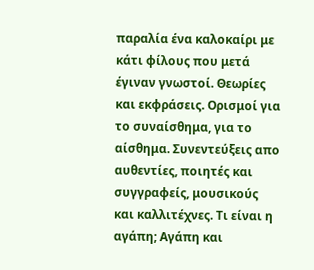παραλία ένα καλοκαίρι με κάτι φίλους που μετά έγιναν γνωστοί. Θεωρίες και εκφράσεις. Ορισμοί για το συναίσθημα, για το αίσθημα. Συνεντεύξεις απο αυθεντίες, ποιητές και συγγραφείς, μουσικούς και καλλιτέχνες. Τι είναι η αγάπη; Αγάπη και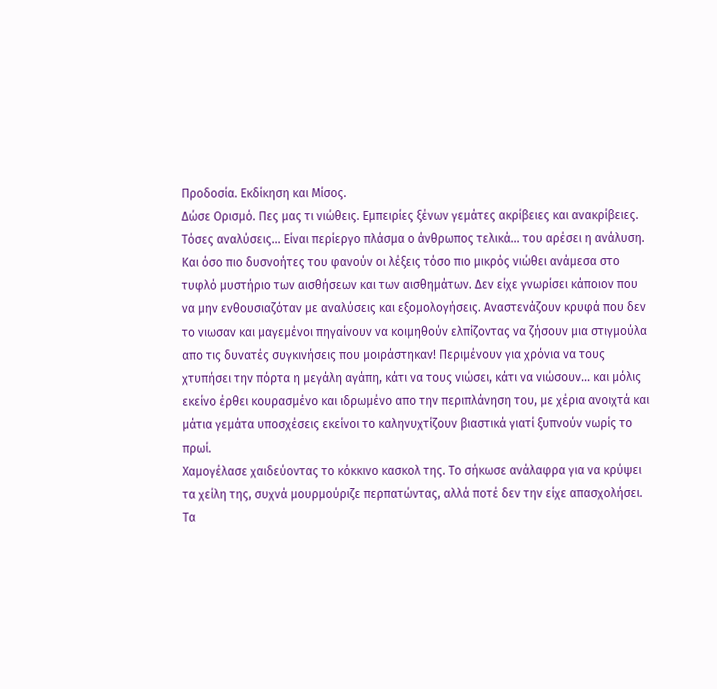Προδοσία. Εκδίκηση και Μίσος.
Δώσε Ορισμό. Πες μας τι νιώθεις. Εμπειρίες ξένων γεμάτες ακρίβειες και ανακρίβειες.
Τόσες αναλύσεις... Είναι περίεργο πλάσμα ο άνθρωπος τελικά... του αρέσει η ανάλυση. Και όσο πιο δυσνοήτες του φανούν οι λέξεις τόσο πιο μικρός νιώθει ανάμεσα στο τυφλό μυστήριο των αισθήσεων και των αισθημάτων. Δεν είχε γνωρίσει κάποιον που να μην ενθουσιαζόταν με αναλύσεις και εξομολογήσεις. Αναστενάζουν κρυφά που δεν το νιωσαν και μαγεμένοι πηγαίνουν να κοιμηθούν ελπίζοντας να ζήσουν μια στιγμούλα απο τις δυνατές συγκινήσεις που μοιράστηκαν! Περιμένουν για χρόνια να τους χτυπήσει την πόρτα η μεγάλη αγάπη, κάτι να τους νιώσει, κάτι να νιώσουν... και μόλις εκείνο έρθει κουρασμένο και ιδρωμένο απο την περιπλάνηση του, με χέρια ανοιχτά και μάτια γεμάτα υποσχέσεις εκείνοι το καληνυχτίζουν βιαστικά γιατί ξυπνούν νωρίς το πρωί.
Χαμογέλασε χαιδεύοντας το κόκκινο κασκολ της. Το σήκωσε ανάλαφρα για να κρύψει τα χείλη της, συχνά μουρμούριζε περπατώντας, αλλά ποτέ δεν την είχε απασχολήσει.
Τα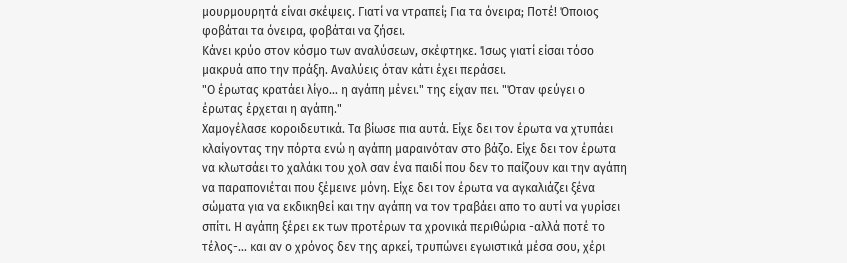μουρμουρητά είναι σκέψεις. Γιατί να ντραπεί; Για τα όνειρα; Ποτέ! Όποιος φοβάται τα όνειρα, φοβάται να ζήσει.
Κάνει κρύο στον κόσμο των αναλύσεων, σκέφτηκε. Ίσως γιατί είσαι τόσο μακρυά απο την πράξη. Αναλύεις όταν κάτι έχει περάσει.
"Ο έρωτας κρατάει λίγο... η αγάπη μένει." της είχαν πει. "Όταν φεύγει ο έρωτας έρχεται η αγάπη."
Χαμογέλασε κοροιδευτικά. Τα βίωσε πια αυτά. Είχε δει τον έρωτα να χτυπάει κλαίγοντας την πόρτα ενώ η αγάπη μαραινόταν στο βάζο. Είχε δει τον έρωτα να κλωτσάει το χαλάκι του χολ σαν ένα παιδί που δεν το παίζουν και την αγάπη να παραπονιέται που ξέμεινε μόνη. Είχε δει τον έρωτα να αγκαλιάζει ξένα σώματα για να εκδικηθεί και την αγάπη να τον τραβάει απο το αυτί να γυρίσει σπίτι. Η αγάπη ξέρει εκ των προτέρων τα χρονικά περιθώρια -αλλά ποτέ το τέλος-... και αν ο χρόνος δεν της αρκεί, τρυπώνει εγωιστικά μέσα σου, χέρι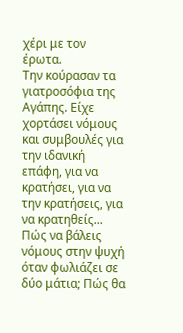χέρι με τον έρωτα.
Την κούρασαν τα γιατροσόφια της Αγάπης. Είχε χορτάσει νόμους και συμβουλές για την ιδανική επάφη, για να κρατήσει, για να την κρατήσεις, για να κρατηθείς... Πώς να βάλεις νόμους στην ψυχή όταν φωλιάζει σε δύο μάτια; Πώς θα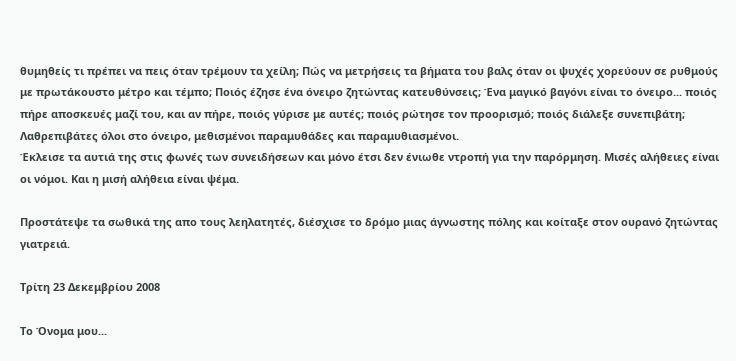θυμηθείς τι πρέπει να πεις όταν τρέμουν τα χείλη; Πώς να μετρήσεις τα βήματα του βαλς όταν οι ψυχές χορεύουν σε ρυθμούς με πρωτάκουστο μέτρο και τέμπο; Ποιός έζησε ένα όνειρο ζητώντας κατευθύνσεις; Ένα μαγικό βαγόνι είναι το όνειρο... ποιός πήρε αποσκευές μαζί του, και αν πήρε, ποιός γύρισε με αυτές; ποιός ρώτησε τον προορισμό; ποιός διάλεξε συνεπιβάτη; Λαθρεπιβάτες όλοι στο όνειρο, μεθισμένοι παραμυθάδες και παραμυθιασμένοι.
Έκλεισε τα αυτιά της στις φωνές των συνειδήσεων και μόνο έτσι δεν ένιωθε ντροπή για την παρόρμηση. Μισές αλήθειες είναι οι νόμοι. Και η μισή αλήθεια είναι ψέμα.

Προστάτεψε τα σωθικά της απο τους λεηλατητές, διέσχισε το δρόμο μιας άγνωστης πόλης και κοίταξε στον ουρανό ζητώντας γιατρειά.

Τρίτη 23 Δεκεμβρίου 2008

Το Όνομα μου...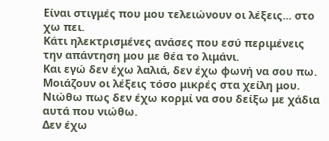Είναι στιγμές που μου τελειώνουν οι λέξεις... στο χω πει.
Κάτι ηλεκτρισμένες ανάσες που εσύ περιμένεις την απάντηση μου με θέα το λιμάνι.
Και εγώ δεν έχω λαλιά, δεν έχω φωνή να σου πω.
Μοιάζουν οι λέξεις τόσο μικρές στα χείλη μου.
Νιώθω πως δεν έχω κορμί να σου δείξω με χάδια αυτά που νιώθω.
Δεν έχω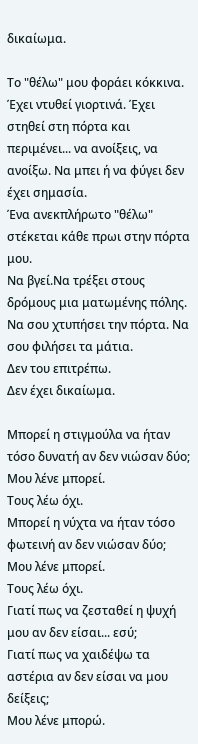δικαίωμα.

Το "θέλω" μου φοράει κόκκινα. Έχει ντυθεί γιορτινά. Έχει στηθεί στη πόρτα και περιμένει... να ανοίξεις, να ανοίξω. Να μπει ή να φύγει δεν έχει σημασία.
Ένα ανεκπλήρωτο "θέλω" στέκεται κάθε πρωι στην πόρτα μου.
Να βγεί.Να τρέξει στους δρόμους μια ματωμένης πόλης.
Να σου χτυπήσει την πόρτα. Να σου φιλήσει τα μάτια.
Δεν του επιτρέπω.
Δεν έχει δικαίωμα.

Μπορεί η στιγμούλα να ήταν τόσο δυνατή αν δεν νιώσαν δύο;
Μου λένε μπορεί.
Τους λέω όχι.
Μπορεί η νύχτα να ήταν τόσο φωτεινή αν δεν νιώσαν δύο;
Μου λένε μπορεί.
Τους λέω όχι.
Γιατί πως να ζεσταθεί η ψυχή μου αν δεν είσαι... εσύ;
Γιατί πως να χαιδέψω τα αστέρια αν δεν είσαι να μου δείξεις;
Μου λένε μπορώ.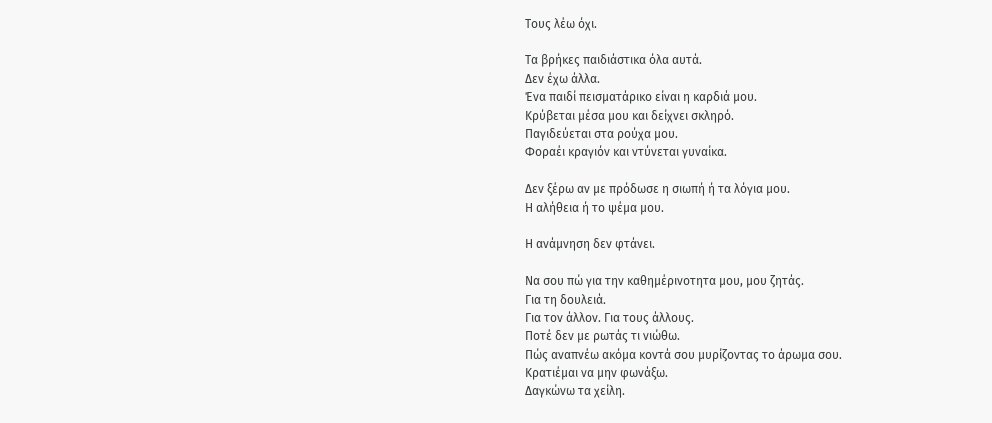Τους λέω όχι.

Τα βρήκες παιδιάστικα όλα αυτά.
Δεν έχω άλλα.
Ένα παιδί πεισματάρικο είναι η καρδιά μου.
Κρύβεται μέσα μου και δείχνει σκληρό.
Παγιδεύεται στα ρούχα μου.
Φοραέι κραγιόν και ντύνεται γυναίκα.

Δεν ξέρω αν με πρόδωσε η σιωπή ή τα λόγια μου.
Η αλήθεια ή το ψέμα μου.

Η ανάμνηση δεν φτάνει.

Να σου πώ για την καθημέρινοτητα μου, μου ζητάς.
Για τη δουλειά.
Για τον άλλον. Για τους άλλους.
Ποτέ δεν με ρωτάς τι νιώθω.
Πώς αναπνέω ακόμα κοντά σου μυρίζοντας το άρωμα σου.
Κρατιέμαι να μην φωνάξω.
Δαγκώνω τα χείλη.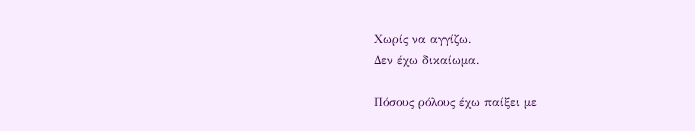Χωρίς να αγγίζω.
Δεν έχω δικαίωμα.

Πόσους ρόλους έχω παίξει με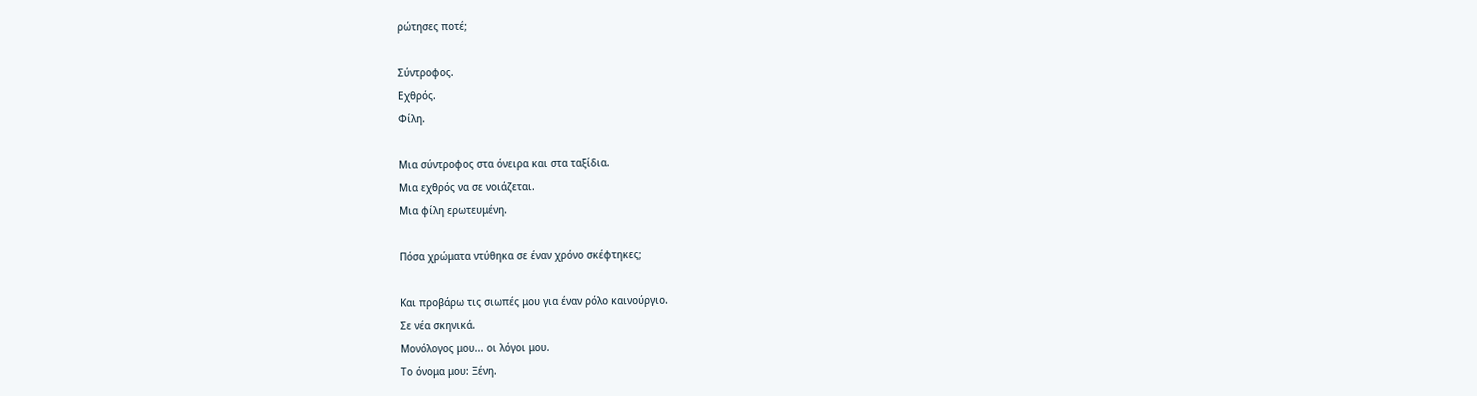ρώτησες ποτέ;

Σύντροφος.
Εχθρός.
Φίλη.

Μια σύντροφος στα όνειρα και στα ταξίδια.
Μια εχθρός να σε νοιάζεται.
Μια φίλη ερωτευμένη.

Πόσα χρώματα ντύθηκα σε έναν χρόνο σκέφτηκες;

Και προβάρω τις σιωπές μου για έναν ρόλο καινούργιο.
Σε νέα σκηνικά.
Μονόλογος μου... οι λόγοι μου.
Το όνομα μου: Ξένη.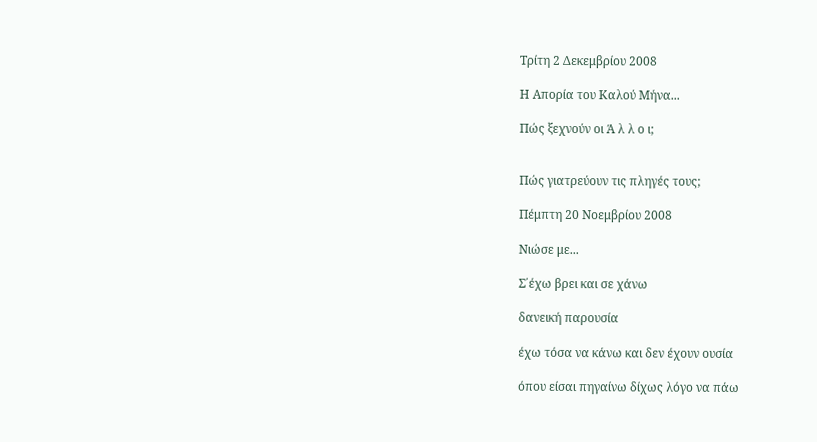Τρίτη 2 Δεκεμβρίου 2008

Η Απορία του Καλού Μήνα...

Πώς ξεχνούν οι Ά λ λ ο ι;


Πώς γιατρεύουν τις πληγές τους;

Πέμπτη 20 Νοεμβρίου 2008

Νιώσε με...

Σ΄έχω βρει και σε χάνω

δανεική παρουσία

έχω τόσα να κάνω και δεν έχουν ουσία

όπου είσαι πηγαίνω δίχως λόγο να πάω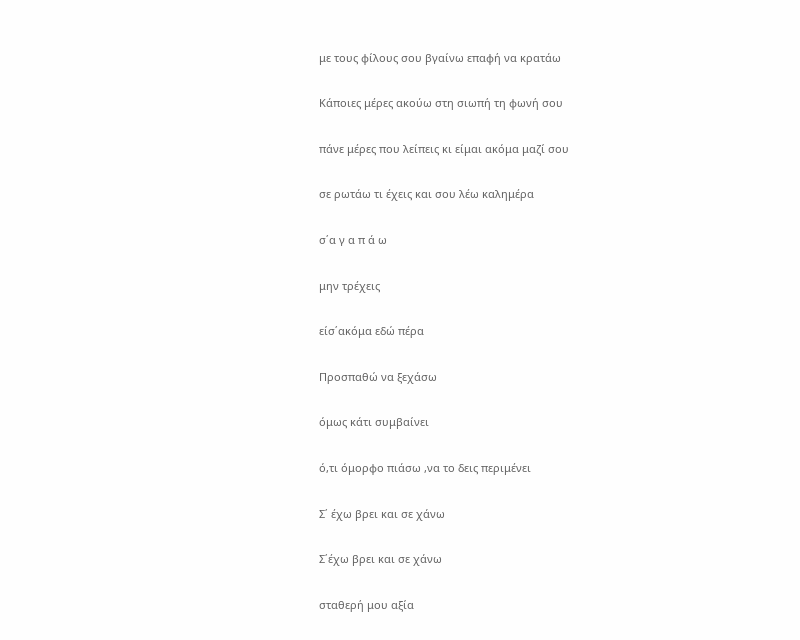με τους φίλους σου βγαίνω επαφή να κρατάω

Κάποιες μέρες ακούω στη σιωπή τη φωνή σου

πάνε μέρες που λείπεις κι είμαι ακόμα μαζί σου

σε ρωτάω τι έχεις και σου λέω καλημέρα

σ΄α γ α π ά ω

μην τρέχεις

είσ΄ακόμα εδώ πέρα

Προσπαθώ να ξεχάσω

όμως κάτι συμβαίνει

ό,τι όμορφο πιάσω ,να το δεις περιμένει

Σ΄ έχω βρει και σε χάνω

Σ΄έχω βρει και σε χάνω

σταθερή μου αξία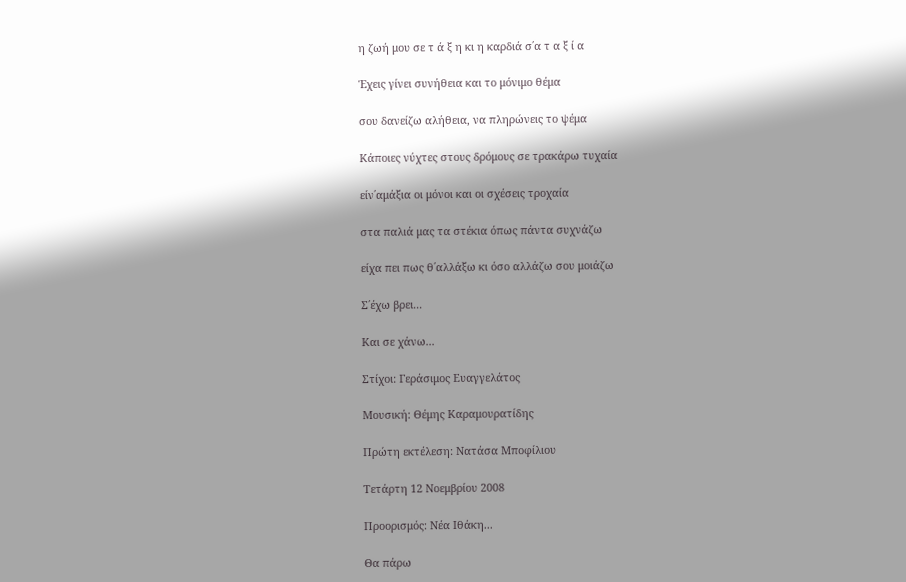η ζωή μου σε τ ά ξ η κι η καρδιά σ΄α τ α ξ ί α

Έχεις γίνει συνήθεια και το μόνιμο θέμα

σου δανείζω αλήθεια, να πληρώνεις το ψέμα

Κάποιες νύχτες στους δρόμους σε τρακάρω τυχαία

είν΄αμάξια οι μόνοι και οι σχέσεις τροχαία

στα παλιά μας τα στέκια όπως πάντα συχνάζω

είχα πει πως θ΄αλλάξω κι όσο αλλάζω σου μοιάζω

Σ΄έχω βρει...

Και σε χάνω...

Στίχοι: Γεράσιμος Ευαγγελάτος

Μουσική: Θέμης Καραμουρατίδης

Πρώτη εκτέλεση: Νατάσα Μποφίλιου

Τετάρτη 12 Νοεμβρίου 2008

Προορισμός: Νέα Ιθάκη...

Θα πάρω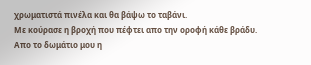χρωματιστά πινέλα και θα βάψω το ταβάνι.
Με κούρασε η βροχή που πέφτει απο την οροφή κάθε βράδυ.
Απο το δωμάτιο μου η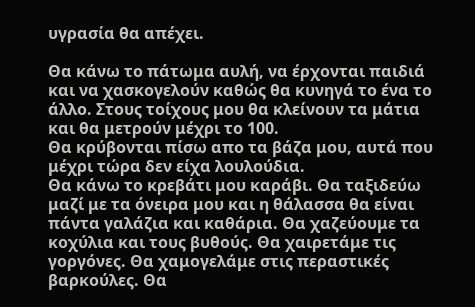υγρασία θα απέχει.

Θα κάνω το πάτωμα αυλή, να έρχονται παιδιά και να χασκογελούν καθώς θα κυνηγά το ένα το άλλο. Στους τοίχους μου θα κλείνουν τα μάτια και θα μετρούν μέχρι το 100.
Θα κρύβονται πίσω απο τα βάζα μου, αυτά που μέχρι τώρα δεν είχα λουλούδια.
Θα κάνω το κρεβάτι μου καράβι. Θα ταξιδεύω μαζί με τα όνειρα μου και η θάλασσα θα είναι πάντα γαλάζια και καθάρια. Θα χαζεύουμε τα κοχύλια και τους βυθούς. Θα χαιρετάμε τις γοργόνες. Θα χαμογελάμε στις περαστικές βαρκούλες. Θα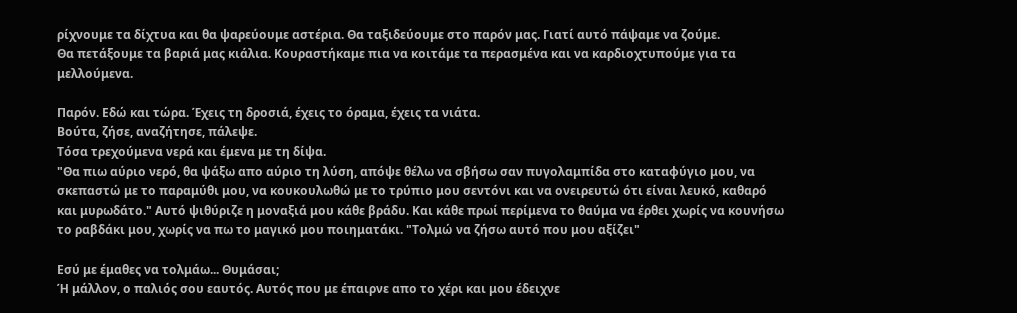ρίχνουμε τα δίχτυα και θα ψαρεύουμε αστέρια. Θα ταξιδεύουμε στο παρόν μας. Γιατί αυτό πάψαμε να ζούμε.
Θα πετάξουμε τα βαριά μας κιάλια. Κουραστήκαμε πια να κοιτάμε τα περασμένα και να καρδιοχτυπούμε για τα μελλούμενα.

Παρόν. Εδώ και τώρα. Έχεις τη δροσιά, έχεις το όραμα, έχεις τα νιάτα.
Βούτα, ζήσε, αναζήτησε, πάλεψε.
Τόσα τρεχούμενα νερά και έμενα με τη δίψα.
"Θα πιω αύριο νερό, θα ψάξω απο αύριο τη λύση, απόψε θέλω να σβήσω σαν πυγολαμπίδα στο καταφύγιο μου, να σκεπαστώ με το παραμύθι μου, να κουκουλωθώ με το τρύπιο μου σεντόνι και να ονειρευτώ ότι είναι λευκό, καθαρό και μυρωδάτο." Αυτό ψιθύριζε η μοναξιά μου κάθε βράδυ. Και κάθε πρωί περίμενα το θαύμα να έρθει χωρίς να κουνήσω το ραβδάκι μου, χωρίς να πω το μαγικό μου ποιηματάκι. "Τολμώ να ζήσω αυτό που μου αξίζει"

Εσύ με έμαθες να τολμάω... Θυμάσαι;
Ή μάλλον, ο παλιός σου εαυτός. Αυτός που με έπαιρνε απο το χέρι και μου έδειχνε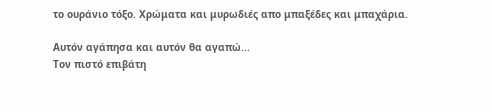το ουράνιο τόξο. Χρώματα και μυρωδιές απο μπαξέδες και μπαχάρια.

Αυτόν αγάπησα και αυτόν θα αγαπώ...
Τον πιστό επιβάτη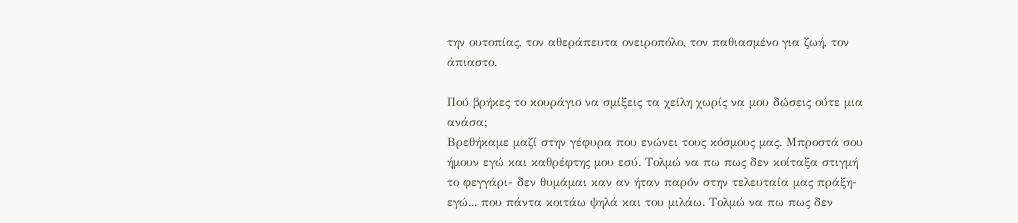την ουτοπίας, τον αθεράπευτα ονειροπόλο, τον παθιασμένο για ζωή, τον άπιαστο.

Πού βρήκες το κουράγιο να σμίξεις τα χείλη χωρίς να μου δώσεις ούτε μια ανάσα;
Βρεθήκαμε μαζί στην γέφυρα που ενώνει τους κόσμους μας. Μπροστά σου ήμουν εγώ και καθρέφτης μου εσύ. Τολμώ να πω πως δεν κοίταξα στιγμή το φεγγάρι- δεν θυμάμαι καν αν ήταν παρόν στην τελευταία μας πράξη- εγώ... που πάντα κοιτάω ψηλά και του μιλάω. Τολμώ να πω πως δεν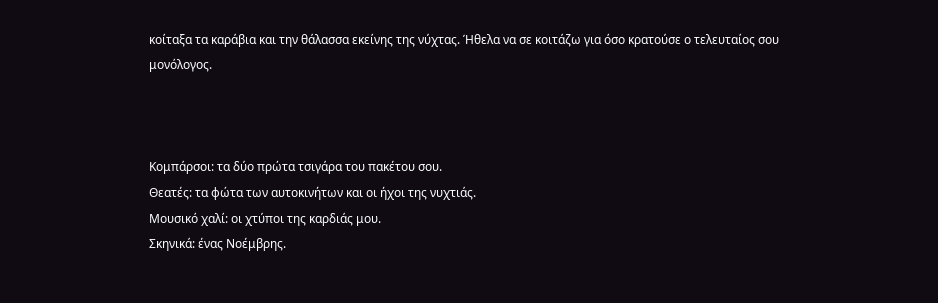κοίταξα τα καράβια και την θάλασσα εκείνης της νύχτας. Ήθελα να σε κοιτάζω για όσο κρατούσε ο τελευταίος σου μονόλογος.



Κομπάρσοι: τα δύο πρώτα τσιγάρα του πακέτου σου.
Θεατές: τα φώτα των αυτοκινήτων και οι ήχοι της νυχτιάς.
Μουσικό χαλί: οι χτύποι της καρδιάς μου.
Σκηνικά: ένας Νοέμβρης.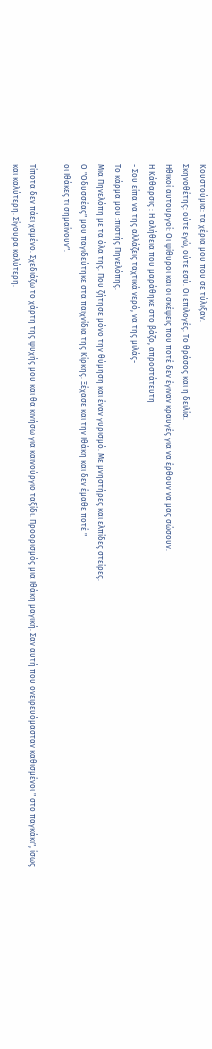Κουστούμια: τα χέρια μου που σε τύλιξαν.
Σκηνοθέτης: ούτε εγώ, ούτε εσύ. Οι επιλογές. Το θράσος και η δειλία.
Ηθικοί αυτουργοί: Οι ψίθυροι και οι σκέψεις που ποτέ δεν έγιναν κραυγές για να έρθουν να μας σώσουν.
Η Κάθαρσις : Η αλήθεια που μαράθηκε στο βάζο, απροστάτευτη
- Σου είπα να της αλλάζεις ταχτικά νερό, να της μιλάς-
Το κάρμα μου :πιστής Πηνελόπης.
Μια Πηνελόπη με τα όλα της. Που ζήτησε μόνο την θύμηση και έναν γυρισμό. Με μνηστήρες και ελπίδες στείρες.
Ο "Οδυσσέας" μου παγιδεύτηκε στα παιχνίδια της Κίρκης. Ξέχασε και την Ιθάκη και δεν έμαθε ποτέ "
οι Ιθάκες τι σημαίνουν".

Τίποτα δεν πάει χαμένο. Σχεδιάζω το χάρτη της ψυχής μου και θα κινήσω για καινούργιο ταξίδι. Προορισμός μια Ιθάκη μαγική. Σαν αυτή που ονειρευόμασταν καθισμένοι " στο παγκάκι", ίσως και καλύτερη. Σίγουρα καλύτερη.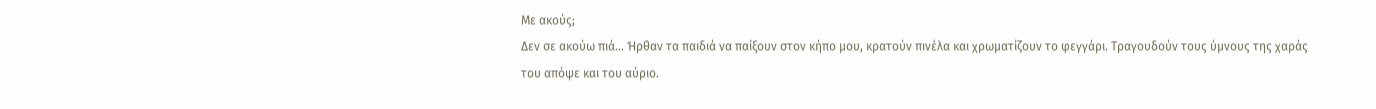Με ακούς;
Δεν σε ακούω πιά... Ήρθαν τα παιδιά να παίξουν στον κήπο μου, κρατούν πινέλα και χρωματίζουν το φεγγάρι. Τραγουδούν τους ύμνους της χαράς του απόψε και του αύριο.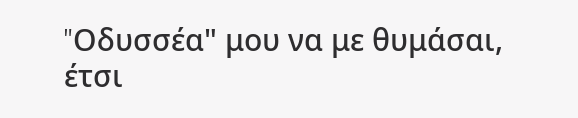"Oδυσσέα" μου να με θυμάσαι,
έτσι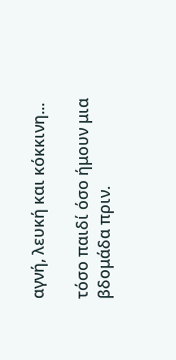αγνή, λευκή και κόκκινη...

τόσο παιδί όσο ήμουν μια βδομάδα πριν.